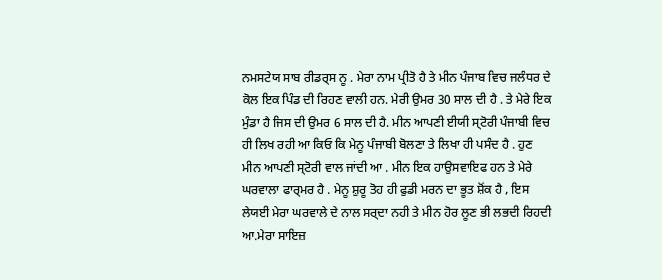ਨਮਸਟੇਯ ਸਾਬ ਰੀਡਰ੍ਸ ਨੂ . ਮੇਰਾ ਨਾਮ ਪ੍ਰੀਤੋ ਹੈ ਤੇ ਮੀਨ ਪੰਜਾਬ ਵਿਚ ਜਲੰਧਰ ਦੇ ਕੋਲ ਇਕ ਪਿੰਡ ਦੀ ਰਿਹਣ ਵਾਲੀ ਹਨ. ਮੇਰੀ ਉਮਰ 30 ਸਾਲ ਦੀ ਹੈ . ਤੇ ਮੇਰੇ ਇਕ ਮੁੰਡਾ ਹੈ ਜਿਸ ਦੀ ਉਮਰ 6 ਸਾਲ ਦੀ ਹੈ. ਮੀਨ ਆਪਣੀ ਈਯੀ ਸ੍ਟੋਰੀ ਪੰਜਾਬੀ ਵਿਚ ਹੀ ਲਿਖ ਰਹੀ ਆ ਕਿਓ ਕਿ ਮੇਨੂ ਪੰਜਾਬੀ ਬੋਲਣਾ ਤੇ ਲਿਖਾ ਹੀ ਪਸੰਦ ਹੈ . ਹੁਣ ਮੀਨ ਆਪਣੀ ਸ੍ਟੋਰੀ ਵਾਲ ਜਾਂਦੀ ਆ . ਮੀਨ ਇਕ ਹਾਉਸਵਾਇਫ ਹਨ ਤੇ ਮੇਰੇ ਘਰਵਾਲਾ ਫਾਰ੍ਮਰ ਹੈ . ਮੇਨੂ ਸ਼ੁਰੂ ਤੋਹ ਹੀ ਫੁਡੀ ਮਰਨ ਦਾ ਭੂਤ ਸ਼ੋਂਕ ਹੈ , ਇਸ ਲੇਯਈ ਮੇਰਾ ਘਰਵਾਲੇ ਦੇ ਨਾਲ ਸਰ੍ਦਾ ਨਹੀ ਤੇ ਮੀਨ ਹੋਰ ਲੂਣ ਭੀ ਲਭਦੀ ਰਿਹਦੀ ਆ.ਮੇਰਾ ਸਾਇਜ਼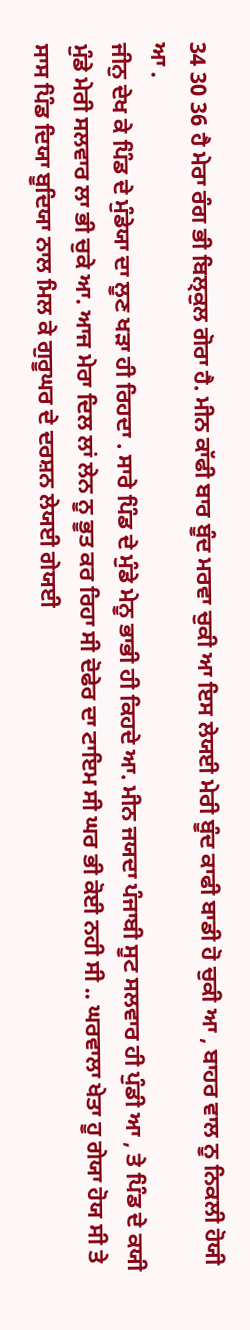34 30 36 ਹੈ ਮੇਰਾ ਰੰਗ ਭੀ ਬਿਲ੍ਕੁਲ ਗੋਰਾ ਹੈ. ਮੀਨ ਕਾੱਫੀ ਬਾਰ ਬੂੰਦ ਮਰਵਾ ਚੁਕੀ ਆ ਇਸ ਲੇਯਈ ਮੇਰੀ ਬੂੰਦ ਕਾਫੀ ਬਾਡੀ ਹੋ ਚੁਕੀ ਆ , ਬਾਹਰ ਵਾਲ ਨੂ ਨਿਕਲੀ ਹੋਯੀ ਆ .
ਜੀਨੁ ਦੇਖ ਕੇ ਪਿੰਡ ਦੇ ਮੁੰਡੇਯਾ ਦਾ ਲੂਣ ਖਡ਼ਾ ਹੀ ਰਿਹਦਾ . ਸਾਰੇ ਪਿੰਡ ਦੇ ਮੁੰਡੇ ਮੇਨੂ ਭਾਭੀ ਹੀ ਕਿਹਦੇ ਆ. ਮੀਨ ਜਯਦਾ ਪੰਜਾਬੀ ਸੂਟ ਸਲਵਾਰ ਹੀ ਪੁੰਡੀ ਆ , ਤੇ ਪਿੰਡ ਦੇ ਕਯੀ ਮੁੰਡੇ ਮੇਰੀ ਸਲਵਾਰ ਲਾ ਭੀ ਚੁਕੇ ਆ. ਆਜ ਮੇਰਾ ਦਿਲ ਲਾਂ ਲੇਨ ਨੂ ਭੂਤ ਕਰ ਰਿਹਾ ਸੀ ਦੋਫੇਰ ਦਾ ਟਾਇਮ ਸੀ ਘਰ ਭੀ ਕੋਈ ਨਹੀ ਸੀ .. ਘਰਵਾਲਾ ਖੇਤਾ ਹੂ ਗੇਯਾ ਹੋਯ ਸੀ ਤੇ ਸਾਸ ਪਿੰਡ ਦਿਯਾ ਬੂਦਿਯਾ ਨਾਲ ਮਿਲ ਕੇ ਗੁਰੂਘਰ ਦੇ ਦਰਸ਼ਨ ਲੇਯਈ ਗੇਯਈ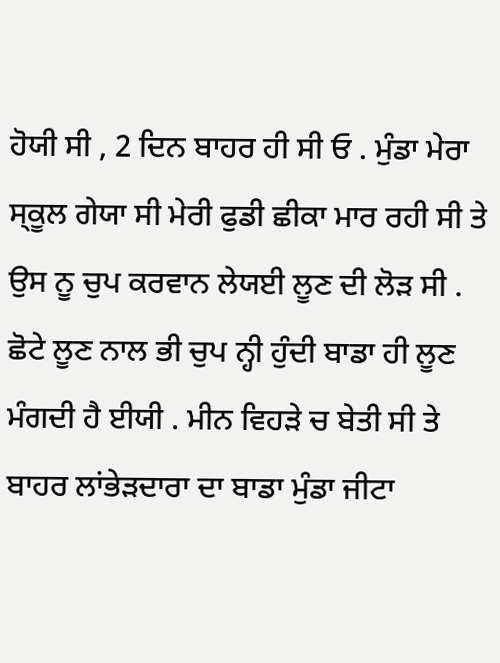ਹੋਯੀ ਸੀ , 2 ਦਿਨ ਬਾਹਰ ਹੀ ਸੀ ਓ . ਮੁੰਡਾ ਮੇਰਾ ਸ੍ਕੂਲ ਗੇਯਾ ਸੀ ਮੇਰੀ ਫੁਡੀ ਛੀਕਾ ਮਾਰ ਰਹੀ ਸੀ ਤੇ ਉਸ ਨੂ ਚੁਪ ਕਰਵਾਨ ਲੇਯਈ ਲੂਣ ਦੀ ਲੋੜ ਸੀ . ਛੋਟੇ ਲੂਣ ਨਾਲ ਭੀ ਚੁਪ ਨ੍ਹੀ ਹੁੰਦੀ ਬਾਡਾ ਹੀ ਲੂਣ ਮੰਗਦੀ ਹੈ ਈਯੀ . ਮੀਨ ਵਿਹੜੇ ਚ ਬੇਤੀ ਸੀ ਤੇ ਬਾਹਰ ਲਾਂਭੇੜਦਾਰਾ ਦਾ ਬਾਡਾ ਮੁੰਡਾ ਜੀਟਾ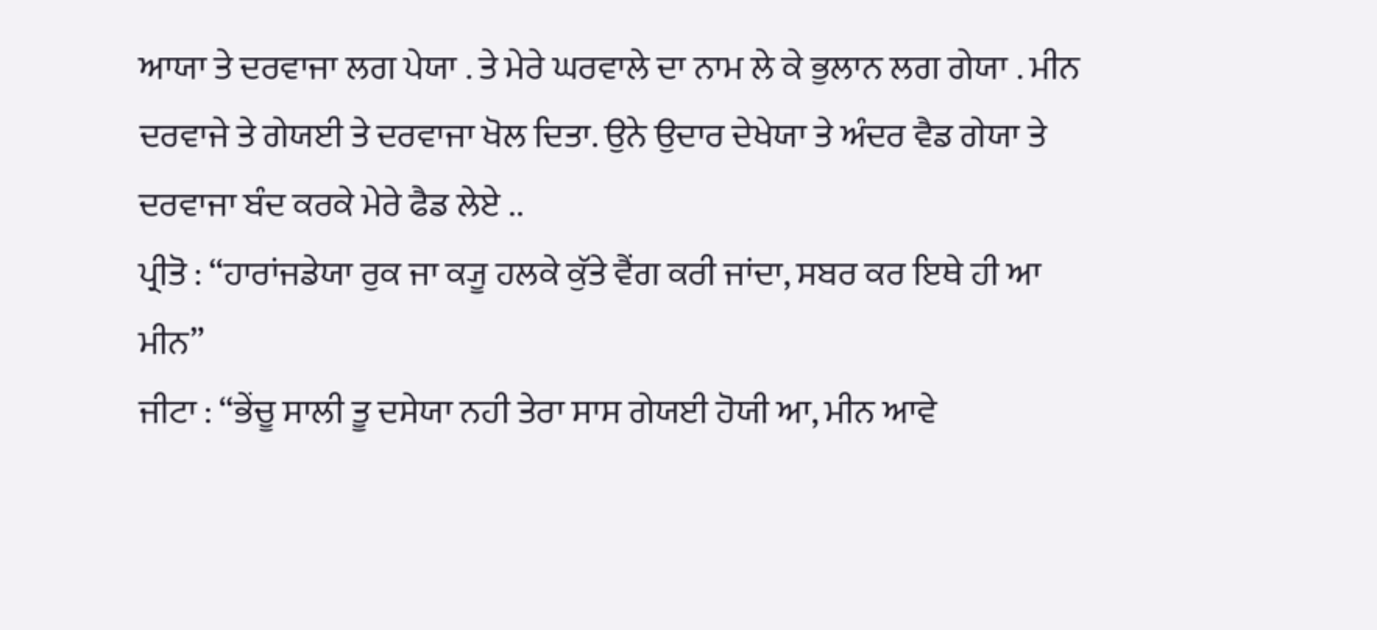ਆਯਾ ਤੇ ਦਰਵਾਜਾ ਲਗ ਪੇਯਾ . ਤੇ ਮੇਰੇ ਘਰਵਾਲੇ ਦਾ ਨਾਮ ਲੇ ਕੇ ਭੁਲਾਨ ਲਗ ਗੇਯਾ . ਮੀਨ ਦਰਵਾਜੇ ਤੇ ਗੇਯਈ ਤੇ ਦਰਵਾਜਾ ਖੋਲ ਦਿਤਾ. ਉਨੇ ਉਦਾਰ ਦੇਖੇਯਾ ਤੇ ਅੰਦਰ ਵੈਡ ਗੇਯਾ ਤੇ ਦਰਵਾਜਾ ਬੰਦ ਕਰਕੇ ਮੇਰੇ ਫੈਡ ਲੇਏ ..
ਪ੍ਰੀਤੋ : “ਹਾਰਾਂਜਡੇਯਾ ਰੁਕ ਜਾ ਕ੍ਯੂ ਹਲਕੇ ਕੁੱਤੇ ਵੈਂਗ ਕਰੀ ਜਾਂਦਾ, ਸਬਰ ਕਰ ਇਥੇ ਹੀ ਆ ਮੀਨ”
ਜੀਟਾ : “ਭੇਂਚੂ ਸਾਲੀ ਤੂ ਦਸੇਯਾ ਨਹੀ ਤੇਰਾ ਸਾਸ ਗੇਯਈ ਹੋਯੀ ਆ, ਮੀਨ ਆਵੇ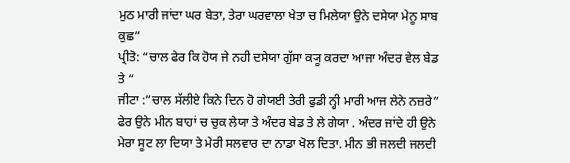ਮੁਠ ਮਾਰੀ ਜਾਂਦਾ ਘਰ ਬੇਤਾ, ਤੇਰਾ ਘਰਵਾਲਾ ਖੇਤਾ ਚ ਮਿਲੇਯਾ ਉਨੇ ਦਸੇਯਾ ਮੇਨੂ ਸਾਬ ਕੁਛ”
ਪ੍ਰੀਤੋ: “ਚਾਲ ਫੇਰ ਕਿ ਹੋਯ ਜੇ ਨਹੀ ਦਸੇਯਾ ਗੁੱਸਾ ਕ੍ਯੂ ਕਰਦਾ ਆਜਾ ਅੰਦਰ ਵੇਲ ਬੇਡ ਤੇ “
ਜੀਟਾ :”ਚਾਲ ਸੱਲੀਏ ਕਿਨੇ ਦਿਨ ਹੋ ਗੇਯਈ ਤੇਰੀ ਫੁਡੀ ਨ੍ਹੀ ਮਾਰੀ ਆਜ ਲੇਨੇ ਨਜ਼ਰੇ”
ਫੇਰ ਉਨੇ ਮੀਨ ਬਾਹਾਂ ਚ ਚੁਕ ਲੇਯਾ ਤੇ ਅੰਦਰ ਬੇਡ ਤੇ ਲੇ ਗੇਯਾ . ਅੰਦਰ ਜਾਂਦੇ ਹੀ ਉਨੇ ਮੇਰਾ ਸੂਟ ਲਾ ਦਿਯਾ ਤੇ ਮੇਰੀ ਸਲਵਾਰ ਦਾ ਨਾਡਾ ਖੋਲ ਦਿਤਾ. ਮੀਨ ਭੀ ਜਲਦੀ ਜਲਦੀ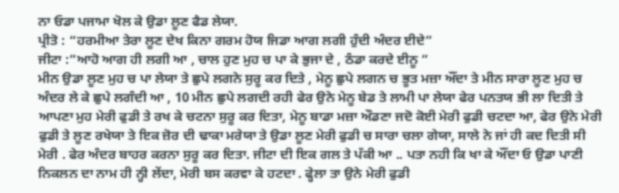ਨਾ ਓਡਾ ਪਜਾਮਾ ਖੋਲ ਕੇ ਉਡਾ ਲੂਣ ਫੈਡ ਲੇਯਾ.
ਪ੍ਰੀਤੋ : “ਹਰਮੀਆ ਤੇਰਾ ਲੂਣ ਦੇਖ ਕਿਨਾ ਗਰਮ ਹੋਯ ਜਿਡਾ ਆਗ ਲਗੀ ਹੁੰਦੀ ਅੰਦਰ ਈਦੇ”
ਜੀਟਾ :”ਆਹੋ ਆਗ ਹੀ ਲਗੀ ਆ , ਚਾਲ ਹੁਣ ਮੁਹ ਚ ਪਾ ਕੇ ਭੁਜਾ ਦੇ , ਠੰਡਾ ਕਰਦੇ ਈਨੂ ”
ਮੀਨ ਉਡਾ ਲੂਣ ਮੁਹ ਚ ਪਾ ਲੇਯਾ ਤੇ ਛੁਪੇ ਲਗਨੇ ਸੁਰੂ ਕਰ ਦਿਤੇ , ਮੇਨੂ ਛੁਪੇ ਲਗਨ ਚ ਭੂਤ ਮਜ਼ਾ ਔਂਦਾ ਤੇ ਮੀਨ ਸਾਰਾ ਲੂਣ ਮੁਹ ਚ ਅੰਦਰ ਲੇ ਕੇ ਛੁਪੇ ਲਗੰਦੀ ਆ , 10 ਮੀਨ ਛੁਪੇ ਲਗਦੀ ਰਹੀ ਫੇਰ ਉਨੇ ਮੇਨੂ ਬੇਡ ਤੇ ਲਾਮੀ ਪਾ ਲੇਯਾ ਫੇਰ ਪਨਤਯ ਭੀ ਲਾ ਦਿਤੀ ਤੇ ਆਪਣਾ ਮੁਹ ਮੇਰੀ ਫੁਡੀ ਤੇ ਰਖ ਕੇ ਚਟਨਾ ਸੁਰੂ ਕਰ ਦਿਤਾ, ਮੇਨੂ ਬਾਡਾ ਮਜ਼ਾ ਔਡਣਾ ਜਦੋ ਕੋਈ ਮੇਰੀ ਫੁਡੀ ਚਟਦਾ ਆ, ਫੇਰ ਉਨੇ ਮੇਰੀ ਫੁਡੀ ਤੇ ਲੂਣ ਰਖੇਯਾ ਤੇ ਇਕ ਜ਼ੋਰ ਦੀ ਢਾਕਾ ਮਰੇਯਾ ਤੇ ਉਡਾ ਲੂਣ ਮੇਰੀ ਫੁਡੀ ਚ ਸਾਰਾ ਚਲਾ ਗੇਯਾ, ਸਾਲੇ ਨੇ ਜਾਂ ਹੀ ਕਦ ਦਿਤੀ ਸੀ ਮੇਰੀ . ਫੇਰ ਅੰਦਰ ਬਾਹਰ ਕਰਨਾ ਸੁਰੂ ਕਰ ਦਿਤਾ. ਜੀਟਾ ਦੀ ਇਕ ਗਲ ਤੇ ਪੱਕੀ ਆ .. ਪਤਾ ਨਹੀ ਕਿ ਖਾ ਕੇ ਔਂਦਾ ਓ ਉਡਾ ਪਾਣੀ ਨਿਕਲਨ ਦਾ ਨਾਮ ਹੀ ਨ੍ਹੀ ਲੇਂਦਾ, ਮੇਰੀ ਬਸ ਕਰਵਾ ਕੇ ਹਟਦਾ . ਫ੍ਹੇਲਾ ਤਾ ਉਨੇ ਮੇਰੀ ਫੁਡੀ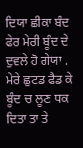ਦਿਯਾ ਛੀਕਾ ਬੰਦ ਫੇਰ ਮੇਰੀ ਬੂੰਦ ਦੇ ਦੁਵਲੇ ਹੋ ਗੇਯਾ . ਮੇਰੇ ਛੁਟਡ ਫੈਡ ਕੇ ਬੂੰਦ ਚ ਲੂਣ ਧਕ ਦਿਤਾ ਤਾ ਤੇ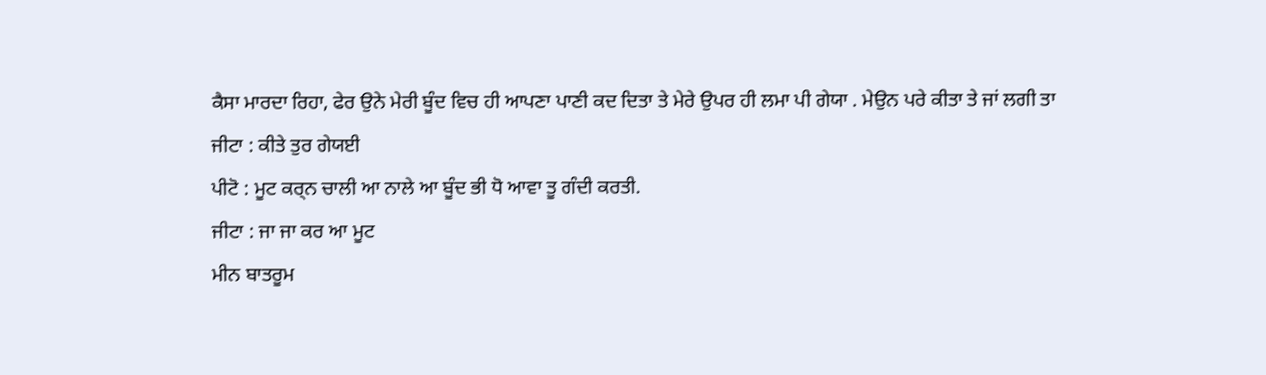ਕੈਸਾ ਮਾਰਦਾ ਰਿਹਾ, ਫੇਰ ਉਨੇ ਮੇਰੀ ਬੂੰਦ ਵਿਚ ਹੀ ਆਪਣਾ ਪਾਣੀ ਕਦ ਦਿਤਾ ਤੇ ਮੇਰੇ ਉਪਰ ਹੀ ਲਮਾ ਪੀ ਗੇਯਾ . ਮੇਉਨ ਪਰੇ ਕੀਤਾ ਤੇ ਜਾਂ ਲਗੀ ਤਾ
ਜੀਟਾ : ਕੀਤੇ ਤੁਰ ਗੇਯਈ
ਪੀਟੋ : ਮੂਟ ਕਰ੍ਨ ਚਾਲੀ ਆ ਨਾਲੇ ਆ ਬੂੰਦ ਭੀ ਧੋ ਆਵਾ ਤੂ ਗੰਦੀ ਕਰਤੀ.
ਜੀਟਾ : ਜਾ ਜਾ ਕਰ ਆ ਮੂਟ
ਮੀਨ ਬਾਤਰੂਮ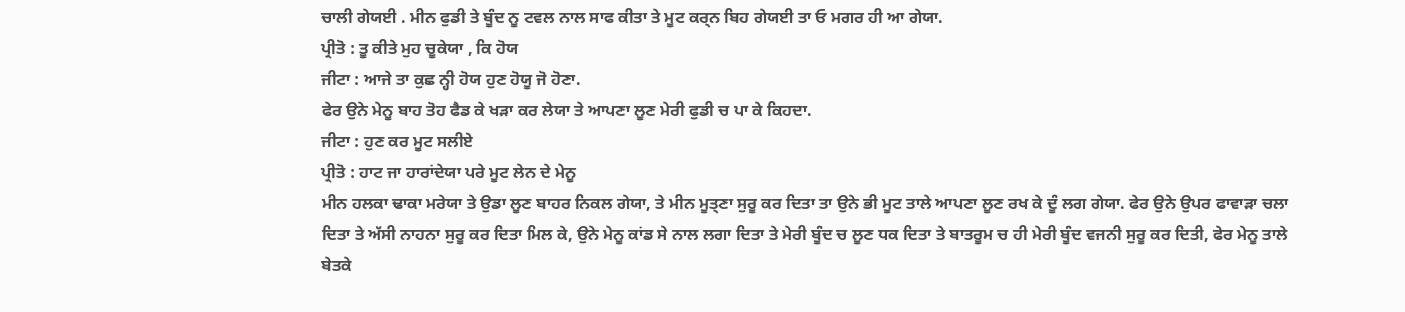ਚਾਲੀ ਗੇਯਈ . ਮੀਨ ਫੁਡੀ ਤੇ ਬੂੰਦ ਨੂ ਟਵਲ ਨਾਲ ਸਾਫ ਕੀਤਾ ਤੇ ਮੂਟ ਕਰ੍ਨ ਬਿਹ ਗੇਯਈ ਤਾ ਓ ਮਗਰ ਹੀ ਆ ਗੇਯਾ.
ਪ੍ਰੀਤੋ : ਤੂ ਕੀਤੇ ਮੁਹ ਚੂਕੇਯਾ , ਕਿ ਹੋਯ
ਜੀਟਾ : ਆਜੇ ਤਾ ਕੁਛ ਨ੍ਹੀ ਹੋਯ ਹੁਣ ਹੋਯੂ ਜੋ ਹੋਣਾ.
ਫੇਰ ਉਨੇ ਮੇਨੂ ਬਾਹ ਤੋਹ ਫੈਡ ਕੇ ਖਡ਼ਾ ਕਰ ਲੇਯਾ ਤੇ ਆਪਣਾ ਲੂਣ ਮੇਰੀ ਫੁਡੀ ਚ ਪਾ ਕੇ ਕਿਹਦਾ.
ਜੀਟਾ : ਹੁਣ ਕਰ ਮੂਟ ਸਲੀਏ
ਪ੍ਰੀਤੋ : ਹਾਟ ਜਾ ਹਾਰਾਂਦੇਯਾ ਪਰੇ ਮੂਟ ਲੇਨ ਦੇ ਮੇਨੂ
ਮੀਨ ਹਲਕਾ ਢਾਕਾ ਮਰੇਯਾ ਤੇ ਉਡਾ ਲੂਣ ਬਾਹਰ ਨਿਕਲ ਗੇਯਾ, ਤੇ ਮੀਨ ਮੂਤ੍ਣਾ ਸੁਰੂ ਕਰ ਦਿਤਾ ਤਾ ਉਨੇ ਭੀ ਮੂਟ ਤਾਲੇ ਆਪਣਾ ਲੂਣ ਰਖ ਕੇ ਦੂੰ ਲਗ ਗੇਯਾ. ਫੇਰ ਉਨੇ ਉਪਰ ਫਾਵਾੜਾ ਚਲਾ ਦਿਤਾ ਤੇ ਅੱਸੀ ਨਾਹਨਾ ਸੁਰੂ ਕਰ ਦਿਤਾ ਮਿਲ ਕੇ, ਉਨੇ ਮੇਨੂ ਕਾਂਡ ਸੇ ਨਾਲ ਲਗਾ ਦਿਤਾ ਤੇ ਮੇਰੀ ਬੂੰਦ ਚ ਲੂਣ ਧਕ ਦਿਤਾ ਤੇ ਬਾਤਰੂਮ ਚ ਹੀ ਮੇਰੀ ਬੂੰਦ ਵਜਨੀ ਸੁਰੂ ਕਰ ਦਿਤੀ, ਫੇਰ ਮੇਨੂ ਤਾਲੇ ਬੇਤਕੇ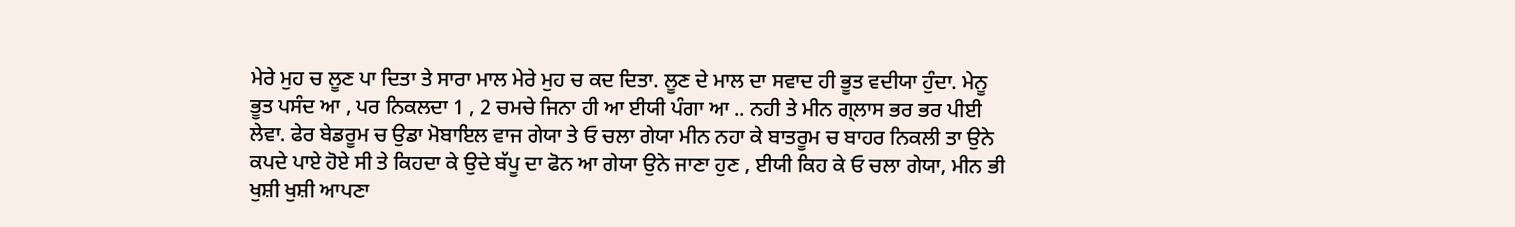ਮੇਰੇ ਮੁਹ ਚ ਲੂਣ ਪਾ ਦਿਤਾ ਤੇ ਸਾਰਾ ਮਾਲ ਮੇਰੇ ਮੁਹ ਚ ਕਦ ਦਿਤਾ. ਲੂਣ ਦੇ ਮਾਲ ਦਾ ਸਵਾਦ ਹੀ ਭੂਤ ਵਦੀਯਾ ਹੁੰਦਾ. ਮੇਨੂ ਭੂਤ ਪਸੰਦ ਆ , ਪਰ ਨਿਕਲਦਾ 1 , 2 ਚਮਚੇ ਜਿਨਾ ਹੀ ਆ ਈਯੀ ਪੰਗਾ ਆ .. ਨਹੀ ਤੇ ਮੀਨ ਗ੍ਲਾਸ ਭਰ ਭਰ ਪੀਈ ਲੇਵਾ. ਫੇਰ ਬੇਡਰੂਮ ਚ ਉਡਾ ਮੋਬਾਇਲ ਵਾਜ ਗੇਯਾ ਤੇ ਓ ਚਲਾ ਗੇਯਾ ਮੀਨ ਨਹਾ ਕੇ ਬਾਤਰੂਮ ਚ ਬਾਹਰ ਨਿਕਲੀ ਤਾ ਉਨੇ ਕਪਦੇ ਪਾਏ ਹੋਏ ਸੀ ਤੇ ਕਿਹਦਾ ਕੇ ਉਦੇ ਬੱਪੂ ਦਾ ਫੋਨ ਆ ਗੇਯਾ ਉਨੇ ਜਾਣਾ ਹੁਣ , ਈਯੀ ਕਿਹ ਕੇ ਓ ਚਲਾ ਗੇਯਾ, ਮੀਨ ਭੀ ਖੁਸ਼ੀ ਖੁਸ਼ੀ ਆਪਣਾ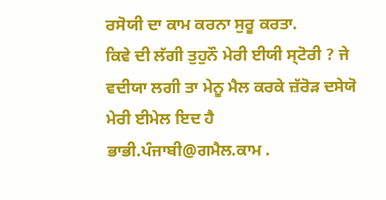ਰਸੋਯੀ ਦਾ ਕਾਮ ਕਰਨਾ ਸੁਰੂ ਕਰਤਾ.
ਕਿਵੇ ਦੀ ਲੱਗੀ ਤੁਹੁਨੌ ਮੇਰੀ ਈਯੀ ਸ੍ਟੋਰੀ ? ਜੇ ਵਦੀਯਾ ਲਗੀ ਤਾ ਮੇਨੂ ਮੈਲ ਕਰਕੇ ਜ਼ੱਰੋੜ ਦਸੇਯੋ ਮੇਰੀ ਈਮੇਲ ਇਦ ਹੈ ਭਾਭੀ.ਪੰਜਾਬੀ@ਗਮੈਲ.ਕਾਮ .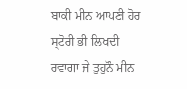ਬਾਕੀ ਮੀਨ ਆਪਣੀ ਹੋਰ ਸ੍ਟੋਰੀ ਭੀ ਲਿਖਦੀ ਰਵਾਗਾ ਜੇ ਤੁਹੁਨੌ ਮੀਨ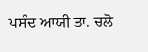ਪਸੰਦ ਆਯੀ ਤਾ. ਚਲੋ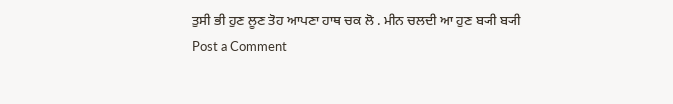ਤੁਸੀ ਭੀ ਹੁਣ ਲੂਣ ਤੋਹ ਆਪਣਾ ਹਾਥ ਚਕ ਲੋ . ਮੀਨ ਚਲਦੀ ਆ ਹੁਣ ਬ੍ਯੀ ਬ੍ਯੀ
Post a Comment